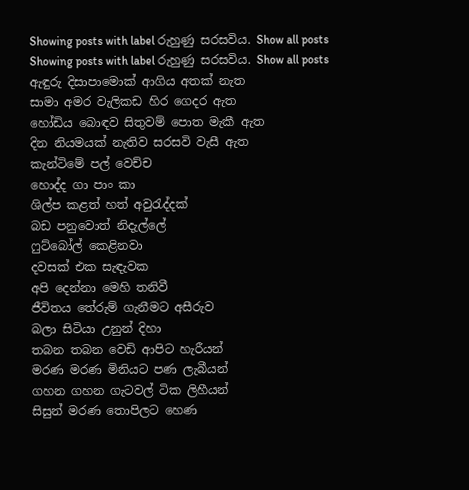Showing posts with label රුහුණු සරසවිය. Show all posts
Showing posts with label රුහුණු සරසවිය. Show all posts
ඇඳුරු දිසාපාමොක් ආගිය අතක් නැත
සාමා අමර වැලිකඩ හිර ගෙදර ඇත
හෝඩිය බොඳව සිතුවම් පොත මැකී ඇත
දින නියමයක් නැතිව සරසවි වැසී ඇත
කැන්ටිමේ පල් වෙච්ච
හොද්ද ගා පාං කා
ශිල්ප කළත් හත් අවුරැද්දක්
බඩ පනුවොත් නිදැල්ලේ
ෆුට්බෝල් කෙළිනවා
දවසක් එක සැඳැවක
අපි දෙන්නා මෙහි තනිවී
ජීවිතය ‍තේරුම් ගැනීමට අසීරුව
බලා සිටියා උනුන් දිහා
තබන තබන වෙඩි ආපිට හැරීයන්
මරණ මරණ මිනියට පණ ලැබීයන්
ගහන ගහන ගැටවල් ටික ලිහීයන්
සිසුන් මරණ තොපිලට හෙණ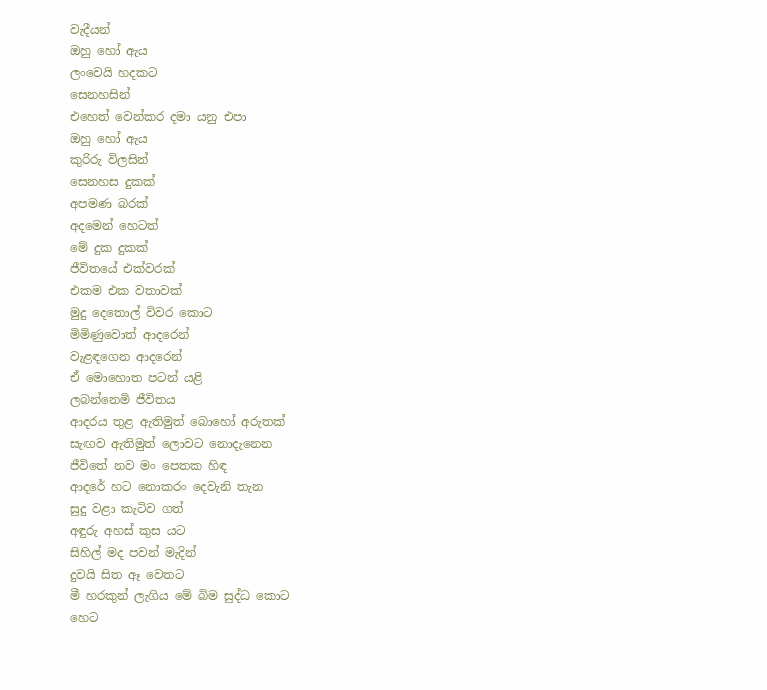වැදීයන්
ඔහු හෝ ඇය
ලංවෙයි හදකට
සෙනහසින්
එහෙත් වෙන්කර දමා යනු එපා
ඔහු හෝ ඇය
කුරිරු විලසින්
සෙනහස දුකක්
අපමණ බරක්
අදමෙන් හෙටත්
මේ දුක දුකක්
ජීවිතයේ එක්වරක්
එකම එක වතාවක්
මුදු දෙතොල් විවර කොට
මිමිණුවොත් ආදරෙන්
වැළඳගෙන ආදරෙන්
ඒ මොහොත පටන් යළි
ලබන්නෙමි ජීවිතය
ආදරය තුළ ඇතිමුත් බොහෝ අරුතක්
සැඟව ඇතිමුත් ලොවට නොදැනෙන
ජීවිතේ නව මං පෙතක හිඳ
ආදරේ හට නොකරං දෙවැනි තැන
සුදු වළා කැටිව ගත්
අඳුරු අහස් කුස යට
සිහිල් මද පවන් මැදින්
දුවයි සිත ඈ වෙතට
මී හරකුන් ලැගිය මේ බිම සුද්ධ කොට
හෙට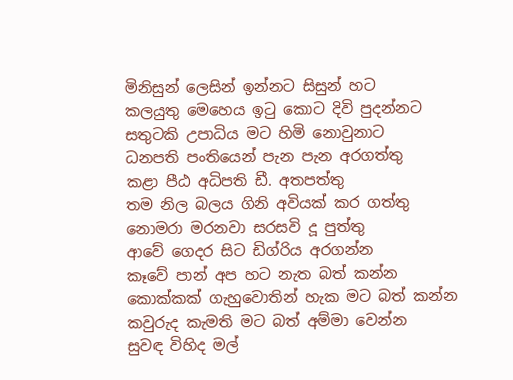මිනිසුන් ලෙසින් ඉන්නට සිසුන් හට
කලයුතු මෙහෙය ඉටු කොට දිවි පුදන්නට
සතුටකි උපාධිය මට හිමි නොවුනාට
ධනපති පංතියෙන් පැන පැන අරගත්තු
කළා පීඨ අධිපති ඩී. අතපත්තු
තම නිල බලය ගිනි අවියක් කර ගත්තු
නොමරා මරනවා සරසවි දූ පුත්තු
ආවේ ගෙදර සිට ඩිග්රිය අරගන්න
කෑවේ පාන් අප හට නැත බත් කන්න
කොක්කක් ගැහුවොතින් හැක මට බත් කන්න
කවුරුද කැමති මට බත් අම්මා වෙන්න
සුවඳ විහිද මල්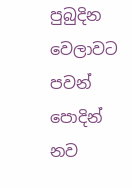පුබුදින වෙලාවට
පවන් පොදින් නව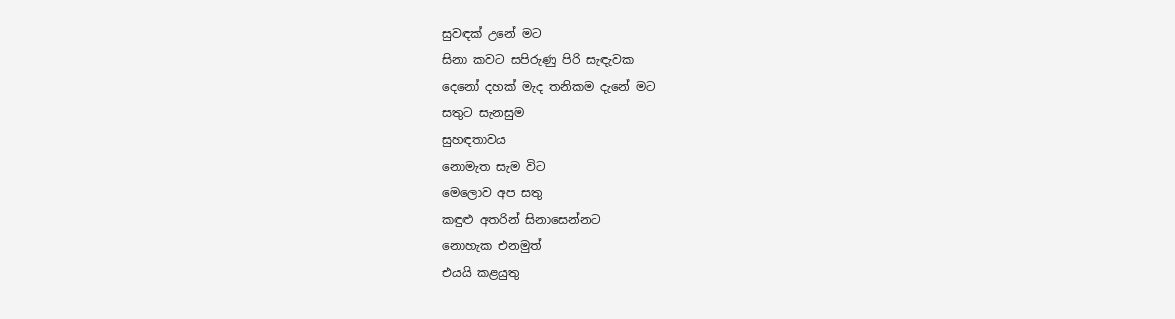සුවඳක් උනේ මට
සිනා කවට සපිරුණු පිරි සැඳැවක
දෙනෝ දහක් මැද තනිකම දැනේ මට
සතුට සැනසුම
සුහඳතාවය
නොමැත සැම විට
මෙලොව අප සතු
කඳුළු අතරින් සිනාසෙන්නට
නොහැක එනමුත්
එයයි කළයුතු